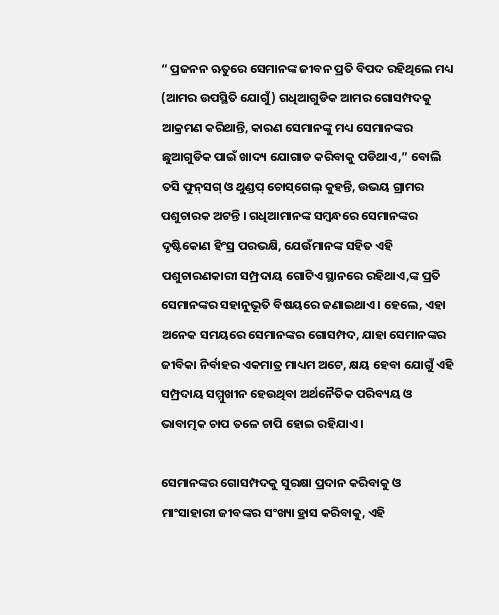“ ପ୍ରଜନନ ଋତୁରେ ସେମାନଙ୍କ ଜୀବନ ପ୍ରତି ବିପଦ ରହିଥିଲେ ମଧ୍ୟ (ଆମର ଉପସ୍ଥିତି ଯୋଗୁଁ) ଗଧିଆଗୁଡିକ ଆମର ଗୋସମ୍ପଦକୁ ଆକ୍ରମଣ କରିଥାନ୍ତି, କାରଣ ସେମାନଙ୍କୁ ମଧ୍ୟ ସେମାନଙ୍କର ଛୁଆଗୁଡିକ ପାଇଁ ଖାଦ୍ୟ ଯୋଗାଡ କରିବାକୁ ପଡିଥାଏ,” ବୋଲି ତସି ଫୁନ୍‌ସଗ୍‌ ଓ ଥୁଣ୍ଡପ୍‌ ଚୋସ୍‌ଗେଲ୍‌ କୁହନ୍ତି, ଉଭୟ ଗ୍ରାମର ପଶୁଚାରକ ଅଟନ୍ତି । ଗଧିଆମାନଙ୍କ ସମ୍ବନ୍ଧରେ ସେମାନଙ୍କର ଦୃଷ୍ଟିକୋଣ ହିଂସ୍ର ପରଭକ୍ଷି, ଯେଉଁମାନଙ୍କ ସହିତ ଏହି ପଶୁଚାରଣକାରୀ ସମ୍ପ୍ରଦାୟ ଗୋଟିଏ ସ୍ଥାନରେ ରହିଥାଏ,ଙ୍କ ପ୍ରତି ସେମାନଙ୍କର ସହାନୁଭୂତି ବିଷୟରେ ଜଣାଇଥାଏ । ହେଲେ, ଏହା ଅନେକ ସମୟରେ ସେମାନଙ୍କର ଗୋସମ୍ପଦ, ଯାହା ସେମାନଙ୍କର ଜୀବିକା ନିର୍ବାହର ଏକମାତ୍ର ମାଧ୍ୟମ ଅଟେ, କ୍ଷୟ ହେବା ଯୋଗୁଁ ଏହି ସମ୍ପ୍ରଦାୟ ସମ୍ମୁଖୀନ ହେଉଥିବା ଅର୍ଥନୈତିକ ପରିବ୍ୟୟ ଓ ଭାବାତ୍ମକ ଚାପ ତଳେ ଚାପି ହୋଇ ରହିଯାଏ ।

ସେମାନଙ୍କର ଗୋସମ୍ପଦକୁ ସୁରକ୍ଷା ପ୍ରଦାନ କରିବାକୁ ଓ ମାଂସାହାରୀ ଜୀବଙ୍କର ସଂଖ୍ୟା ହ୍ରାସ କରିବାକୁ, ଏହି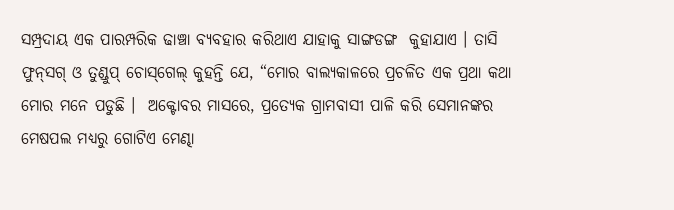ସମ୍ପ୍ରଦାୟ ଏକ ପାରମ୍ପରିକ ଢାଞ୍ଚା ବ୍ୟବହାର କରିଥାଏ ଯାହାକୁ ସାଙ୍ଗଡଙ୍ଗ  କୁହାଯାଏ । ତାସି ଫୁନ୍‌ସଗ୍‌ ଓ ତୁଣ୍ଡୁପ୍‌ ଚୋସ୍‌ଗେଲ୍‌ କୁହନ୍ତି ଯେ, “ମୋର ବାଲ୍ୟକାଳରେ ପ୍ରଚଳିତ ଏକ ପ୍ରଥା କଥା ମୋର ମନେ ପଡୁଛି ।  ଅକ୍ଟୋବର ମାସରେ, ପ୍ରତ୍ୟେକ ଗ୍ରାମବାସୀ ପାଳି କରି ସେମାନଙ୍କର ମେଷପଲ ମଧ୍ୟରୁ ଗୋଟିଏ ମେଣ୍ଢା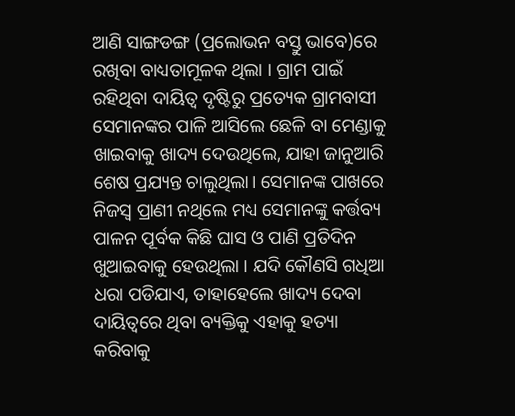ଆଣି ସାଙ୍ଗଡଙ୍ଗ (ପ୍ରଲୋଭନ ବସ୍ତୁ ଭାବେ)ରେ ରଖିବା ବାଧ୍ୟତାମୂଳକ ଥିଲା । ଗ୍ରାମ ପାଇଁ ରହିଥିବା ଦାୟିତ୍ୱ ଦୃଷ୍ଟିରୁ ପ୍ରତ୍ୟେକ ଗ୍ରାମବାସୀ ସେମାନଙ୍କର ପାଳି ଆସିଲେ ଛେଳି ବା ମେଣ୍ଡାକୁ ଖାଇବାକୁ ଖାଦ୍ୟ ଦେଉଥିଲେ, ଯାହା ଜାନୁଆରି ଶେଷ ପ୍ରଯ୍ୟନ୍ତ ଚାଲୁଥିଲା। ସେମାନଙ୍କ ପାଖରେ ନିଜସ୍ୱ ପ୍ରାଣୀ ନଥିଲେ ମଧ୍ୟ ସେମାନଙ୍କୁ କର୍ତ୍ତବ୍ୟ ପାଳନ ପୂର୍ବକ କିଛି ଘାସ ଓ ପାଣି ପ୍ରତିଦିନ ଖୁଆଇବାକୁ ହେଉଥିଲା । ଯଦି କୌଣସି ଗଧିଆ ଧରା ପଡିଯାଏ, ତାହାହେଲେ ଖାଦ୍ୟ ଦେବା ଦାୟିତ୍ୱରେ ଥିବା ବ୍ୟକ୍ତିକୁ ଏହାକୁ ହତ୍ୟା କରିବାକୁ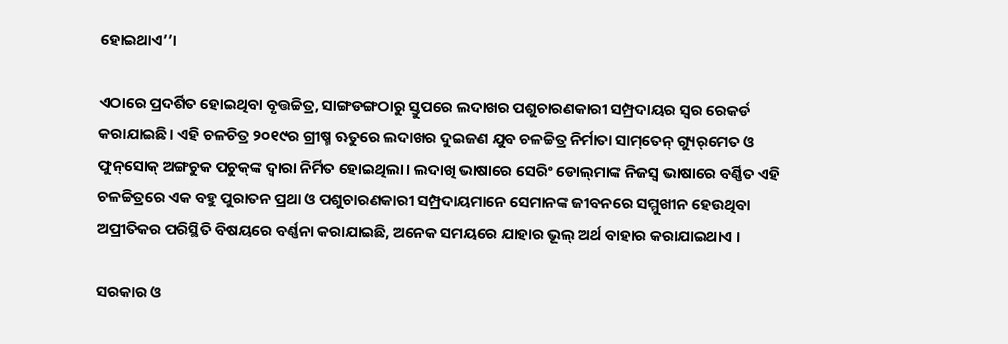ହୋଇଥାଏ’’।

ଏଠାରେ ପ୍ରଦର୍ଶିତ ହୋଇଥିବା ବୃତ୍ତଚ୍ଚିତ୍ର, ସାଙ୍ଗଡଙ୍ଗଠାରୁ ସ୍ତୁପରେ ଲଦାଖର ପଶୁଚାରଣକାରୀ ସମ୍ପ୍ରଦାୟର ସ୍ୱର ରେକର୍ଡ କରାଯାଇଛି। ଏହି ଚଳଚିତ୍ର ୨୦୧୯ର ଗ୍ରୀଷ୍ମ ଋତୁରେ ଲଦାଖର ଦୁଇଜଣ ଯୁବ ଚଳଚ୍ଚିତ୍ର ନିର୍ମାତା ସାମ୍‌ତେନ୍‌ ଗ୍ୟୁର୍‌ମେତ ଓ ଫୁନ୍‌ସୋକ୍‌ ଅଙ୍ଗଚୁକ ପଚୁକ୍‌ଙ୍କ ଦ୍ୱାରା ନିର୍ମିତ ହୋଇଥିଲା। ଲଦାଖି ଭାଷାରେ ସେରିଂ ଡୋଲ୍‌ମାଙ୍କ ନିଜସ୍ୱ ଭାଷାରେ ବର୍ଣ୍ଣିତ ଏହି ଚଳଚ୍ଚିତ୍ରରେ ଏକ ବହୁ ପୁରାତନ ପ୍ରଥା ଓ ପଶୁଚାରଣକାରୀ ସମ୍ପ୍ରଦାୟମାନେ ସେମାନଙ୍କ ଜୀବନରେ ସମ୍ମୁଖୀନ ହେଉଥିବା ଅପ୍ରୀତିକର ପରିସ୍ଥିତି ବିଷୟରେ ବର୍ଣ୍ଣନା କରାଯାଇଛି, ଅନେକ ସମୟରେ ଯାହାର ଭୂଲ୍‌ ଅର୍ଥ ବାହାର କରାଯାଇଥାଏ ।

ସରକାର ଓ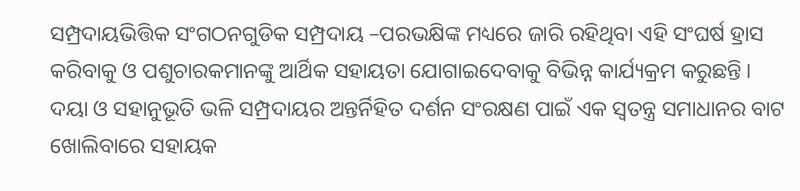ସମ୍ପ୍ରଦାୟଭିତ୍ତିକ ସଂଗଠନଗୁଡିକ ସମ୍ପ୍ରଦାୟ –ପରଭକ୍ଷିଙ୍କ ମଧ୍ୟରେ ଜାରି ରହିଥିବା ଏହି ସଂଘର୍ଷ ହ୍ରାସ କରିବାକୁ ଓ ପଶୁଚାରକମାନଙ୍କୁ ଆର୍ଥିକ ସହାୟତା ଯୋଗାଇଦେବାକୁ ବିଭିନ୍ନ କାର୍ଯ୍ୟକ୍ରମ କରୁଛନ୍ତି। ଦୟା ଓ ସହାନୁଭୂତି ଭଳି ସମ୍ପ୍ରଦାୟର ଅନ୍ତର୍ନିହିତ ଦର୍ଶନ ସଂରକ୍ଷଣ ପାଇଁ ଏକ ସ୍ୱତନ୍ତ୍ର ସମାଧାନର ବାଟ ଖୋଲିବାରେ ସହାୟକ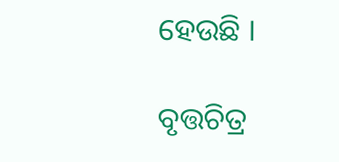ହେଉଛି ।

ବୃତ୍ତଚିତ୍ର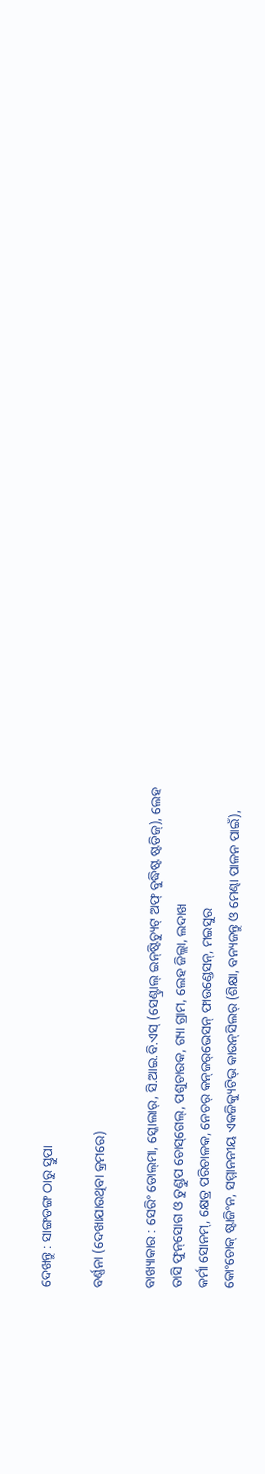ଦେଖନ୍ତୁ : ସାଙ୍ଗଡଙ୍ଗ ଠାରୁ ସ୍ତୁପା

ବର୍ଣ୍ଣନା (ଦେଖାଯାଉଥିବା କ୍ରମରେ)

ବାଖ୍ୟାକାର : ସେରିଂ ଡୋଲ୍‌ମା, ସ୍କୋଲାର୍‌, ସି.ଆଇ.ବି.ଏସ୍‌ (ସେଣ୍ଟ୍ରାଲ୍‌ ଇନ୍‌ଷ୍ଟିଚ୍ୟୁଟ୍‌ ଅଫ୍‌ ବୁଦ୍ଧିଷ୍ଟ ଷ୍ଟଡିଜ୍‌), ଲେହ
ତାସି ଫୁନ୍‌ସୋଗ ଓ ତୁଣ୍ଡୁପ ଚୋସ୍‌ଗେଲ୍‌, ପଶୁଚାରକ, ଗ୍ୟା ଗ୍ରାମ, ଲେହ ଜିଲ୍ଲା, ଲଦାଖ
କର୍ମା ସୋନମ୍‌, କ୍ଷେତ୍ର ପରିଚାଳକ, ନେଚର୍‌ କନ୍‌ଜର୍‌ଭେସନ୍‌ ଫାଉଣ୍ଡେସନ୍‌, ମଇସୁର
କୋଂଚୋକ୍‌ ଷ୍ଟାଜିଂନ, ସମ୍ମାନନୀୟ ଏକଜିକ୍ୟୁଟିଭ୍‌ କାଉନ୍‌ସିଲର୍‌ (ଶିକ୍ଷା, ବନ୍ୟଜନ୍ତୁ ଓ ମେଣ୍ଢା ପାଳନ ପାଇଁ),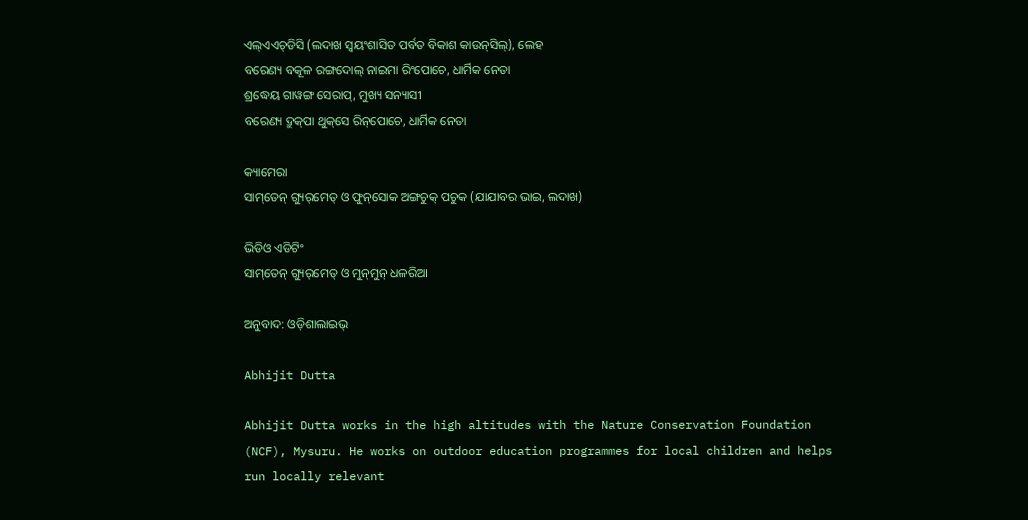ଏଲ୍‌ଏଏଚ୍‌ଡିସି (ଲଦାଖ ସ୍ୱୟଂଶାସିତ ପର୍ବତ ବିକାଶ କାଉନ୍‌ସିଲ୍‌), ଲେହ
ବରେଣ୍ୟ ବକୂଳ ରଙ୍ଗଦୋଲ୍‌ ନାଇମା ରିଂପୋଚେ, ଧାର୍ମିକ ନେତା
ଶ୍ରଦ୍ଧେୟ ଗାୱଙ୍ଗ ସେରାପ୍‌, ମୁଖ୍ୟ ସନ୍ୟାସୀ
ବରେଣ୍ୟ ଦ୍ରୁକ୍‌ପା ଥୁକ୍‌ସେ ରିନ୍‌ପୋଚେ, ଧାର୍ମିକ ନେତା

କ୍ୟାମେରା
ସାମ୍‌ତେନ୍‌ ଗ୍ୟୁର୍‌ମେତ୍‌ ଓ ଫୁନ୍‌ସୋକ ଅଙ୍ଗଚୁକ୍‌ ପଚୁକ (ଯାଯାବର ଭାଇ, ଲଦାଖ)

ଭିଡିଓ ଏଡିଟିଂ
ସାମ୍‌ତେନ୍‌ ଗ୍ୟୁର୍‌ମେତ୍‌ ଓ ମୁନ୍‌ମୁନ୍‌ ଧଳରିଆ

ଅନୁବାଦ: ଓଡ଼ିଶାଲାଇଭ୍‍

Abhijit Dutta

Abhijit Dutta works in the high altitudes with the Nature Conservation Foundation (NCF), Mysuru. He works on outdoor education programmes for local children and helps run locally relevant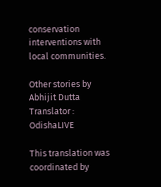conservation interventions with local communities.

Other stories by Abhijit Dutta
Translator : OdishaLIVE

This translation was coordinated by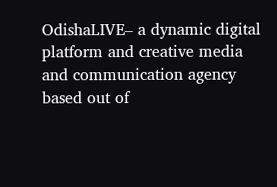OdishaLIVE– a dynamic digital platform and creative media and communication agency based out of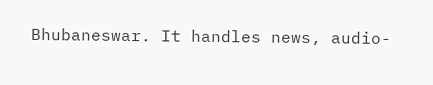Bhubaneswar. It handles news, audio-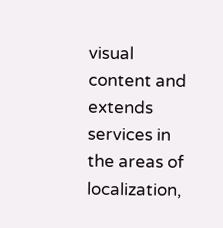visual content and extends services in the areas of localization,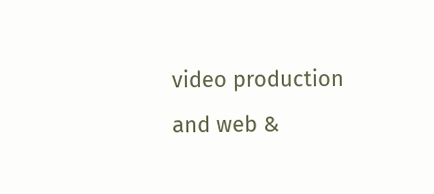video production and web &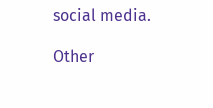social media.

Other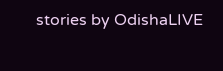stories by OdishaLIVE